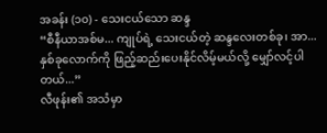အခန်း (၁၀) - သေးငယ်သော ဆန္ဒ
“စီနီယာအစ်မ... ကျုပ်ရဲ့ သေးငယ်တဲ့ ဆန္ဒလေးတစ်ခု၊ အာ... နှစ်ခုလောက်ကို ဖြည့်ဆည်းပေးနိုင်လိမ့်မယ်လို့ မျှော်လင့်ပါတယ်...”
လီဖုန်း၏ အသံမှာ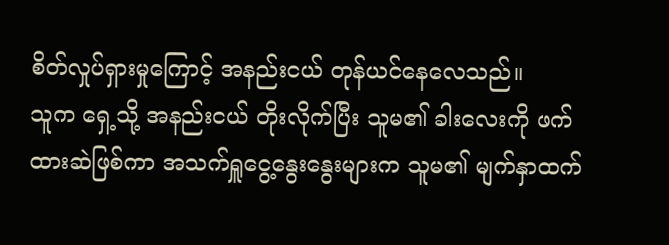စိတ်လှုပ်ရှားမှုကြောင့် အနည်းငယ် တုန်ယင်နေလေသည်။
သူက ရှေ့သို့ အနည်းငယ် တိုးလိုက်ပြီး သူမ၏ ခါးလေးကို ဖက်ထားဆဲဖြစ်ကာ အသက်ရှူငွေ့နွေးနွေးများက သူမ၏ မျက်နှာထက်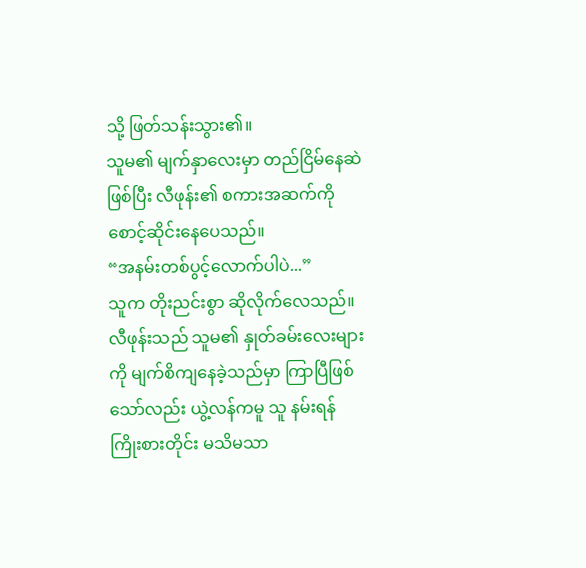သို့ ဖြတ်သန်းသွား၏။
သူမ၏ မျက်နှာလေးမှာ တည်ငြိမ်နေဆဲဖြစ်ပြီး လီဖုန်း၏ စကားအဆက်ကို စောင့်ဆိုင်းနေပေသည်။
“အနမ်းတစ်ပွင့်လောက်ပါပဲ...”
သူက တိုးညင်းစွာ ဆိုလိုက်လေသည်။
လီဖုန်းသည် သူမ၏ နှုတ်ခမ်းလေးများကို မျက်စိကျနေခဲ့သည်မှာ ကြာပြီဖြစ်သော်လည်း ယွဲ့လန်ကမူ သူ နမ်းရန် ကြိုးစားတိုင်း မသိမသာ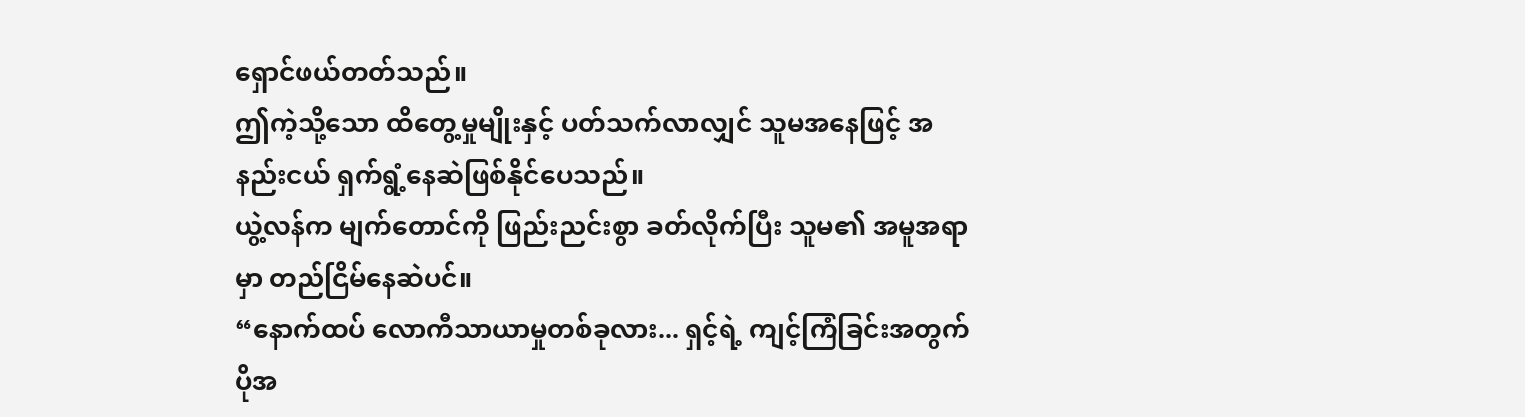ရှောင်ဖယ်တတ်သည်။
ဤကဲ့သို့သော ထိတွေ့မှုမျိုးနှင့် ပတ်သက်လာလျှင် သူမအနေဖြင့် အနည်းငယ် ရှက်ရွံ့နေဆဲဖြစ်နိုင်ပေသည်။
ယွဲ့လန်က မျက်တောင်ကို ဖြည်းညင်းစွာ ခတ်လိုက်ပြီး သူမ၏ အမူအရာမှာ တည်ငြိမ်နေဆဲပင်။
“နောက်ထပ် လောကီသာယာမှုတစ်ခုလား... ရှင့်ရဲ့ ကျင့်ကြံခြင်းအတွက် ပိုအ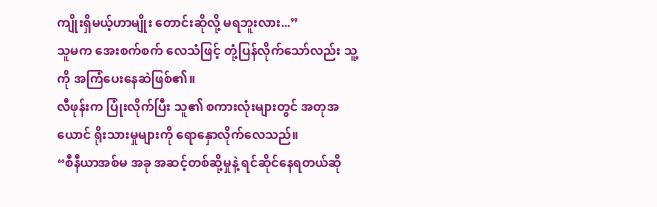ကျိုးရှိမယ့်ဟာမျိုး တောင်းဆိုလို့ မရဘူးလား...”
သူမက အေးစက်စက် လေသံဖြင့် တုံ့ပြန်လိုက်သော်လည်း သူ့ကို အကြံပေးနေဆဲဖြစ်၏။
လီဖုန်းက ပြုံးလိုက်ပြီး သူ၏ စကားလုံးများတွင် အတုအယောင် ရိုးသားမှုများကို ရောနှောလိုက်လေသည်။
“စီနီယာအစ်မ အခု အဆင့်တစ်ဆို့မှုနဲ့ ရင်ဆိုင်နေရတယ်ဆို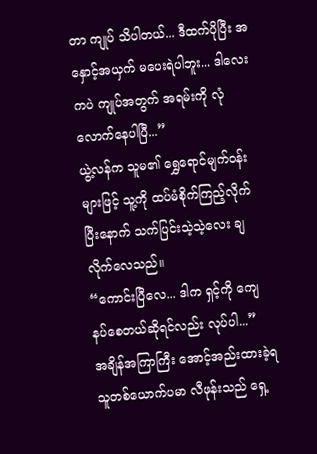တာ ကျုပ် သိပါတယ်... ဒီထက်ပိုပြီး အနှောင့်အယှက် မပေးရဲပါဘူး... ဒါလေးကပဲ ကျုပ်အတွက် အရမ်းကို လုံလောက်နေပါပြီ...”
ယွဲ့လန်က သူမ၏ ရွှေရောင်မျက်ဝန်းများဖြင့် သူ့ကို ထပ်မံစိုက်ကြည့်လိုက်ပြီးနောက် သက်ပြင်းသဲ့သဲ့လေး ချလိုက်လေသည်။
“ကောင်းပြီလေ... ဒါက ရှင့်ကို ကျေနပ်စေတယ်ဆိုရင်လည်း လုပ်ပါ...”
အချိန်အကြာကြီး အောင့်အည်းထားခဲ့ရသူတစ်ယောက်ပမာ လီဖုန်းသည် ရှေ့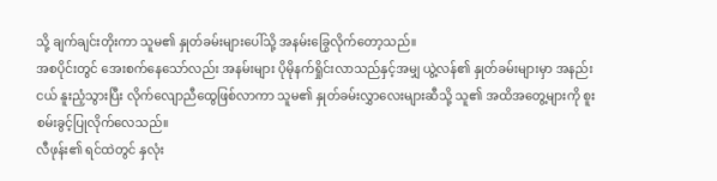သို့ ချက်ချင်းတိုးကာ သူမ၏ နှုတ်ခမ်းများပေါ်သို့ အနမ်းခြွေလိုက်တော့သည်။
အစပိုင်းတွင် အေးစက်နေသော်လည်း အနမ်းများ ပိုမိုနက်ရှိုင်းလာသည်နှင့်အမျှ ယွဲ့လန်၏ နှုတ်ခမ်းများမှာ အနည်းငယ် နူးညံ့သွားပြီး လိုက်လျောညီထွေဖြစ်လာကာ သူမ၏ နှုတ်ခမ်းလွှာလေးများဆီသို့ သူ၏ အထိအတွေ့များကို စူးစမ်းခွင့်ပြုလိုက်လေသည်။
လီဖုန်း၏ ရင်ထဲတွင် နှလုံး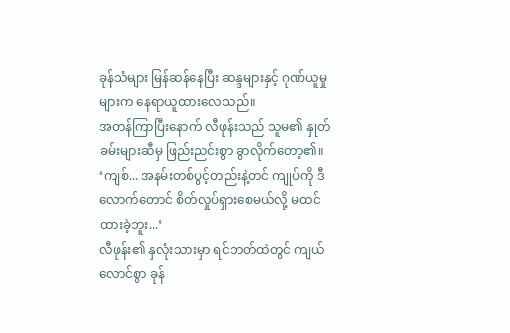ခုန်သံများ မြန်ဆန်နေပြီး ဆန္ဒများနှင့် ဂုဏ်ယူမှုများက နေရာယူထားလေသည်။
အတန်ကြာပြီးနောက် လီဖုန်းသည် သူမ၏ နှုတ်ခမ်းများဆီမှ ဖြည်းညင်းစွာ ခွာလိုက်တော့၏။
‘ကျစ်... အနမ်းတစ်ပွင့်တည်းနဲ့တင် ကျုပ်ကို ဒီလောက်တောင် စိတ်လှုပ်ရှားစေမယ်လို့ မထင်ထားခဲ့ဘူး...’
လီဖုန်း၏ နှလုံးသားမှာ ရင်ဘတ်ထဲတွင် ကျယ်လောင်စွာ ခုန်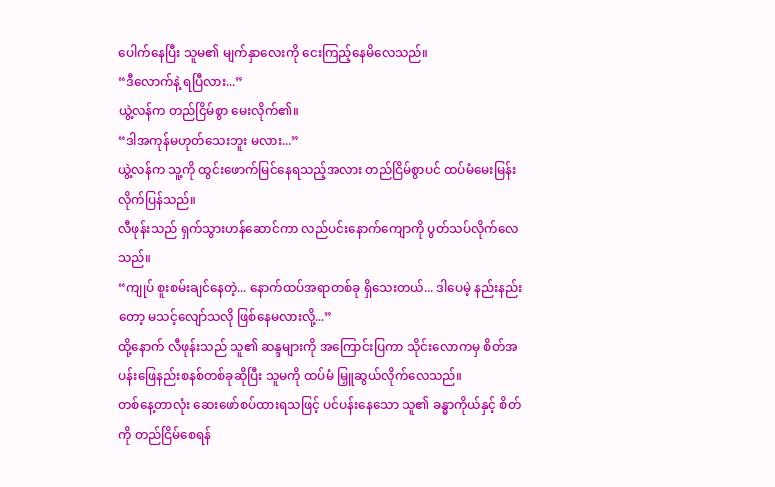ပေါက်နေပြီး သူမ၏ မျက်နှာလေးကို ငေးကြည့်နေမိလေသည်။
“ဒီလောက်နဲ့ ရပြီလား...”
ယွဲ့လန်က တည်ငြိမ်စွာ မေးလိုက်၏။
“ဒါအကုန်မဟုတ်သေးဘူး မလား...”
ယွဲ့လန်က သူ့ကို ထွင်းဖောက်မြင်နေရသည့်အလား တည်ငြိမ်စွာပင် ထပ်မံမေးမြန်းလိုက်ပြန်သည်။
လီဖုန်းသည် ရှက်သွားဟန်ဆောင်ကာ လည်ပင်းနောက်ကျောကို ပွတ်သပ်လိုက်လေသည်။
“ကျုပ် စူးစမ်းချင်နေတဲ့... နောက်ထပ်အရာတစ်ခု ရှိသေးတယ်... ဒါပေမဲ့ နည်းနည်းတော့ မသင့်လျော်သလို ဖြစ်နေမလားလို့...”
ထို့နောက် လီဖုန်းသည် သူ၏ ဆန္ဒများကို အကြောင်းပြကာ သိုင်းလောကမှ စိတ်အပန်းဖြေနည်းစနစ်တစ်ခုဆိုပြီး သူမကို ထပ်မံ မြှူဆွယ်လိုက်လေသည်။
တစ်နေ့တာလုံး ဆေးဖော်စပ်ထားရသဖြင့် ပင်ပန်းနေသော သူ၏ ခန္ဓာကိုယ်နှင့် စိတ်ကို တည်ငြိမ်စေရန်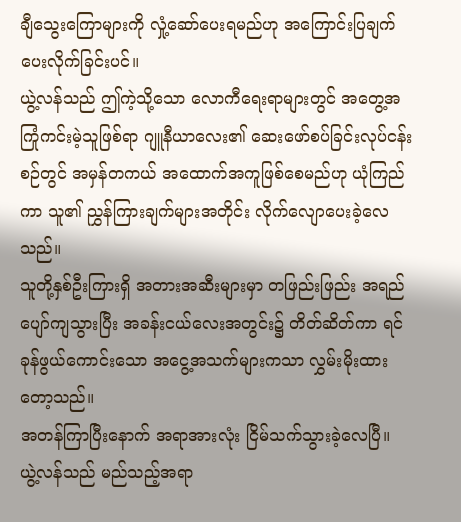ချီသွေးကြောများကို လှုံ့ဆော်ပေးရမည်ဟု အကြောင်းပြချက် ပေးလိုက်ခြင်းပင်။
ယွဲ့လန်သည် ဤကဲ့သို့သော လောကီရေးရာများတွင် အတွေ့အကြုံကင်းမဲ့သူဖြစ်ရာ ဂျူနီယာလေး၏ ဆေးဖော်စပ်ခြင်းလုပ်ငန်းစဉ်တွင် အမှန်တကယ် အထောက်အကူဖြစ်စေမည်ဟု ယုံကြည်ကာ သူ၏ ညွှန်ကြားချက်များအတိုင်း လိုက်လျောပေးခဲ့လေသည်။
သူတို့နှစ်ဦးကြားရှိ အတားအဆီးများမှာ တဖြည်းဖြည်း အရည်ပျော်ကျသွားပြီး အခန်းငယ်လေးအတွင်း၌ တိတ်ဆိတ်ကာ ရင်ခုန်ဖွယ်ကောင်းသော အငွေ့အသက်များကသာ လွှမ်းမိုးထားတော့သည်။
အတန်ကြာပြီးနောက် အရာအားလုံး ငြိမ်သက်သွားခဲ့လေပြီ။
ယွဲ့လန်သည် မည်သည့်အရာ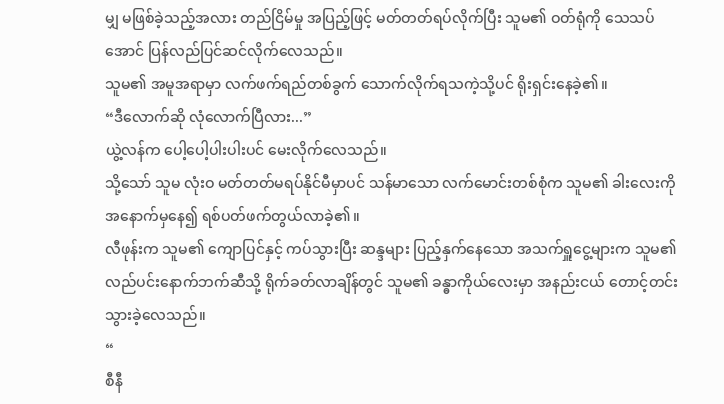မျှ မဖြစ်ခဲ့သည့်အလား တည်ငြိမ်မှု အပြည့်ဖြင့် မတ်တတ်ရပ်လိုက်ပြီး သူမ၏ ဝတ်ရုံကို သေသပ်အောင် ပြန်လည်ပြင်ဆင်လိုက်လေသည်။
သူမ၏ အမူအရာမှာ လက်ဖက်ရည်တစ်ခွက် သောက်လိုက်ရသကဲ့သို့ပင် ရိုးရှင်းနေခဲ့၏။
“ဒီလောက်ဆို လုံလောက်ပြီလား...”
ယွဲ့လန်က ပေါ့ပေါ့ပါးပါးပင် မေးလိုက်လေသည်။
သို့သော် သူမ လုံးဝ မတ်တတ်မရပ်နိုင်မီမှာပင် သန်မာသော လက်မောင်းတစ်စုံက သူမ၏ ခါးလေးကို အနောက်မှနေ၍ ရစ်ပတ်ဖက်တွယ်လာခဲ့၏။
လီဖုန်းက သူမ၏ ကျောပြင်နှင့် ကပ်သွားပြီး ဆန္ဒများ ပြည့်နှက်နေသော အသက်ရှူငွေ့များက သူမ၏ လည်ပင်းနောက်ဘက်ဆီသို့ ရိုက်ခတ်လာချိန်တွင် သူမ၏ ခန္ဓာကိုယ်လေးမှာ အနည်းငယ် တောင့်တင်းသွားခဲ့လေသည်။
“
စီနီ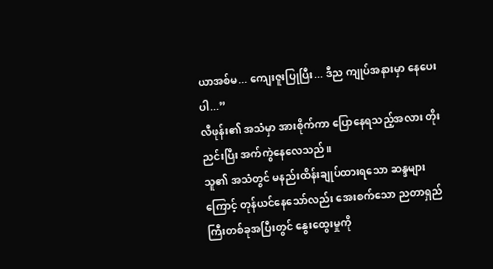ယာအစ်မ... ကျေးဇူးပြုပြီး... ဒီည ကျုပ်အနားမှာ နေပေးပါ...”
လီဖုန်း၏ အသံမှာ အားစိုက်ကာ ပြောနေရသည့်အလား တိုးညင်းပြီး အက်ကွဲနေလေသည်။
သူ၏ အသံတွင် မနည်းထိန်းချုပ်ထားရသော ဆန္ဒများကြောင့် တုန်ယင်နေသော်လည်း အေးစက်သော ညတာရှည်ကြီးတစ်ခုအပြီးတွင် နွေးထွေးမှုကို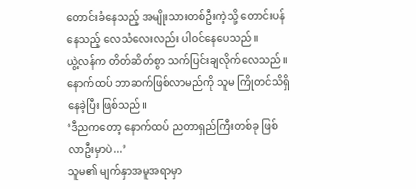တောင်းခံနေသည့် အမျိုးသားတစ်ဦးကဲ့သို့ တောင်းပန်နေသည့် လေသံလေးလည်း ပါဝင်နေပေသည်။
ယွဲ့လန်က တိတ်ဆိတ်စွာ သက်ပြင်းချလိုက်လေသည်။ နောက်ထပ် ဘာဆက်ဖြစ်လာမည်ကို သူမ ကြိုတင်သိရှိနေခဲ့ပြီး ဖြစ်သည်။
‘ဒီညကတော့ နောက်ထပ် ညတာရှည်ကြီးတစ်ခု ဖြစ်လာဦးမှာပဲ...’
သူမ၏ မျက်နှာအမူအရာမှာ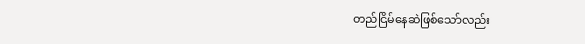တည်ငြိမ်နေဆဲဖြစ်သော်လည်း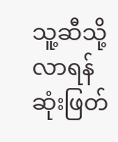သူ့ဆီသို့ လာရန် ဆုံးဖြတ်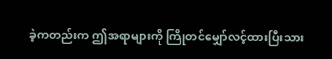ခဲ့ကတည်းက ဤအရာများကို ကြိုတင်မျှော်လင့်ထားပြီးသား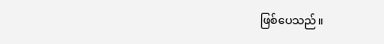ဖြစ်ပေသည်။